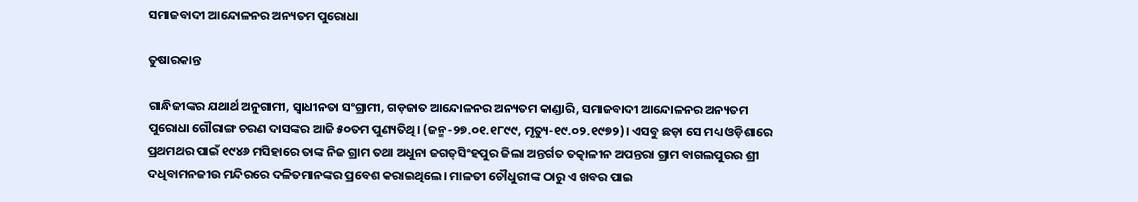ସମାଜବାଦୀ ଆନ୍ଦୋଳନର ଅନ୍ୟତମ ପୁରୋଧା

ତୁଷାରକାନ୍ତ

ଗାନ୍ଧିଜୀଙ୍କର ଯଥାର୍ଥ ଅନୁଗାମୀ, ସ୍ବାଧୀନତା ସଂଗ୍ରାମୀ, ଗଡ଼ଜାତ ଆନ୍ଦୋଳନର ଅନ୍ୟତମ କାଣ୍ଡାରି, ସମାଜବାଦୀ ଆନ୍ଦୋଳନର ଅନ୍ୟତମ ପୁରୋଧା ଗୌରାଙ୍ଗ ଚରଣ ଦାସଙ୍କର ଆଜି ୫୦ତମ ପୁଣ୍ୟତିଥି। (ଜନ୍ମ-୨୭.୦୧.୧୮୯୯, ମୃତ୍ୟୁ-୧୯.୦୨.୧୯୭୨)। ଏସବୁ ଛଡ଼ା ସେ ମଧ୍ୟ ଓଡ଼ିଶାରେ ପ୍ରଥମଥର ପାଇଁ ୧୯୪୬ ମସିହାରେ ତାଙ୍କ ନିଜ ଗ୍ରାମ ତଥା ଅଧୁନା ଜଗତ୍‌ସିଂହପୁର ଜିଲା ଅନ୍ତର୍ଗତ ତତ୍କାଳୀନ ଅପନ୍ତରା ଗ୍ରାମ ବାଗଲପୁରର ଶ୍ରୀ ଦଧିବାମନଜୀଉ ମନ୍ଦିରରେ ଦଳିତମାନଙ୍କର ପ୍ରବେଶ କରାଇଥିଲେ। ମାଳତୀ ଚୌଧୁରୀଙ୍କ ଠାରୁ ଏ ଖବର ପାଇ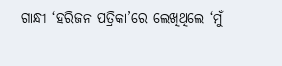ଗାନ୍ଧୀ ‘ହରିଜନ ପତ୍ରିକା’ରେ ଲେଖିଥିଲେ ‘ମୁଁ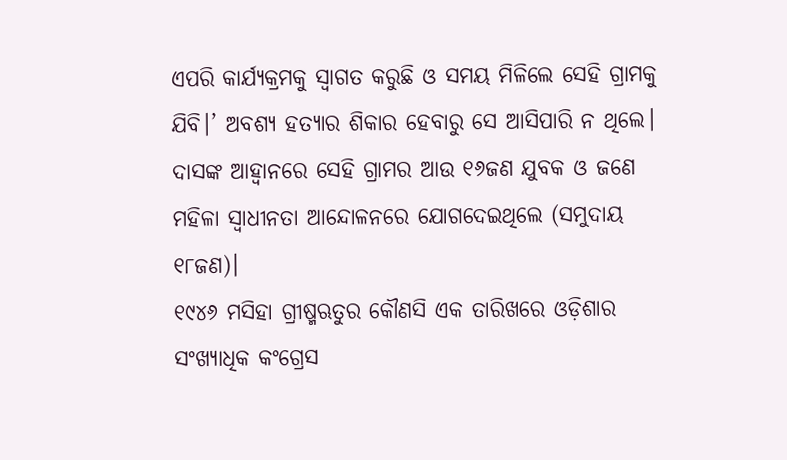ଏପରି କାର୍ଯ୍ୟକ୍ରମକୁ ସ୍ବାଗତ କରୁଛି ଓ ସମୟ ମିଳିଲେ ସେହି ଗ୍ରାମକୁ ଯିବି।’ ଅବଶ୍ୟ ହତ୍ୟାର ଶିକାର ହେବାରୁ ସେ ଆସିପାରି ନ ଥିଲେ। ଦାସଙ୍କ ଆହ୍ବାନରେ ସେହି ଗ୍ରାମର ଆଉ ୧୬ଜଣ ଯୁବକ ଓ ଜଣେ ମହିଳା ସ୍ବାଧୀନତା ଆନ୍ଦୋଳନରେ ଯୋଗଦେଇଥିଲେ (ସମୁଦାୟ ୧୮ଜଣ)।
୧୯୪୬ ମସିହା ଗ୍ରୀଷ୍ମଋତୁର କୌଣସି ଏକ ତାରିଖରେ ଓଡ଼ିଶାର ସଂଖ୍ୟାଧିକ କଂଗ୍ରେସ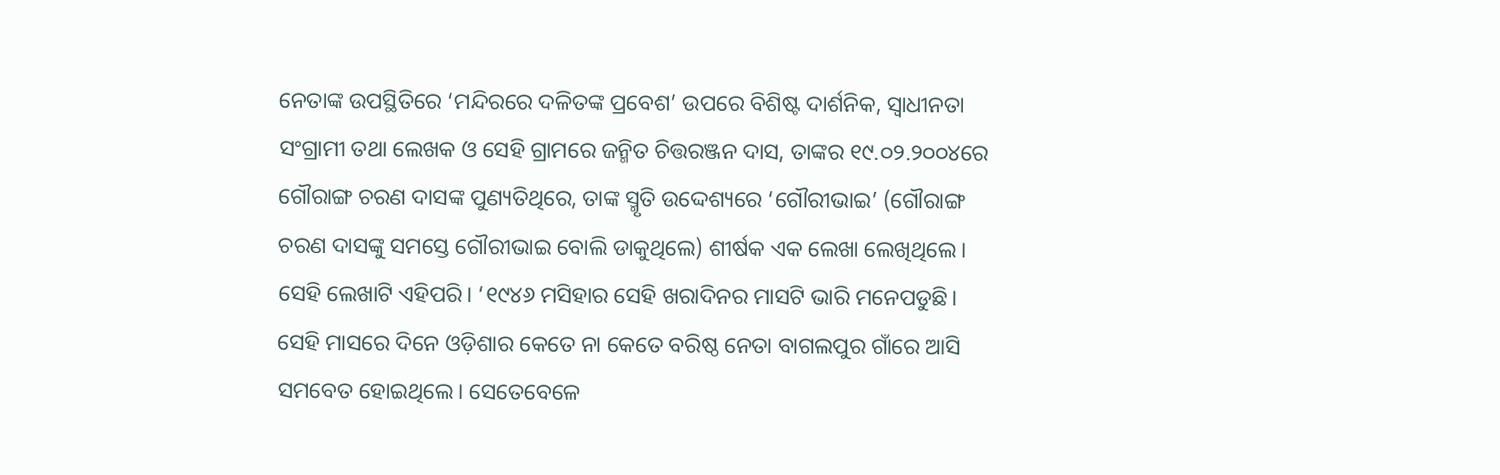ନେତାଙ୍କ ଉପସ୍ଥିତିରେ ‘ମନ୍ଦିରରେ ଦଳିତଙ୍କ ପ୍ରବେଶ’ ଉପରେ ବିଶିଷ୍ଟ ଦାର୍ଶନିକ, ସ୍ବାଧୀନତା ସଂଗ୍ରାମୀ ତଥା ଲେଖକ ଓ ସେହି ଗ୍ରାମରେ ଜନ୍ମିତ ଚିତ୍ତରଞ୍ଜନ ଦାସ, ତାଙ୍କର ୧୯.୦୨.୨୦୦୪ରେ ଗୌରାଙ୍ଗ ଚରଣ ଦାସଙ୍କ ପୁଣ୍ୟତିଥିରେ, ତାଙ୍କ ସ୍ମୃତି ଉଦ୍ଦେଶ୍ୟରେ ‘ଗୌରୀଭାଇ’ (ଗୌରାଙ୍ଗ ଚରଣ ଦାସଙ୍କୁ ସମସ୍ତେ ଗୌରୀଭାଇ ବୋଲି ଡାକୁଥିଲେ) ଶୀର୍ଷକ ଏକ ଲେଖା ଲେଖିଥିଲେ। ସେହି ଲେଖାଟି ଏହିପରି। ‘୧୯୪୬ ମସିହାର ସେହି ଖରାଦିନର ମାସଟି ଭାରି ମନେପଡୁଛି। ସେହି ମାସରେ ଦିନେ ଓଡ଼ିଶାର କେତେ ନା କେତେ ବରିଷ୍ଠ ନେତା ବାଗଲପୁର ଗାଁରେ ଆସି ସମବେତ ହୋଇଥିଲେ। ସେତେବେଳେ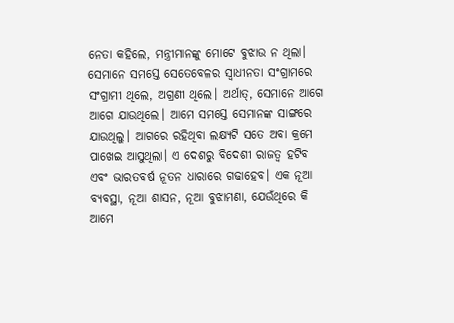ନେତା କହିଲେ, ମନ୍ତ୍ରୀମାନଙ୍କୁ ମୋଟେ ବୁଝାଉ ନ ଥିଲା। ସେମାନେ ସମସ୍ତେ ସେତେବେଳର ସ୍ବାଧୀନତା ସଂଗ୍ରାମରେ ସଂଗ୍ରାମୀ ଥିଲେ, ଅଗ୍ରଣୀ ଥିଲେ। ଅର୍ଥାତ୍‌, ସେମାନେ ଆଗେ ଆଗେ ଯାଉଥିଲେ। ଆମେ ସମସ୍ତେ ସେମାନଙ୍କ ସାଙ୍ଗରେ ଯାଉଥିଲୁ। ଆଗରେ ରହିଥିବା ଲକ୍ଷ୍ୟଟି ସତେ ଅବା କ୍ରମେ ପାଖେଇ ଆସୁଥିଲା। ଏ ଦେଶରୁ ବିଦେଶୀ ରାଜତ୍ୱ ହଟିବ ଏବଂ ଭାରତବର୍ଷ ନୂତନ ଧାରାରେ ଗଢାହେବ। ଏକ ନୂଆ ବ୍ୟବସ୍ଥା, ନୂଆ ଶାସନ, ନୂଆ ବୁଝାମଣା, ଯେଉଁଥିରେ କି ଆମେ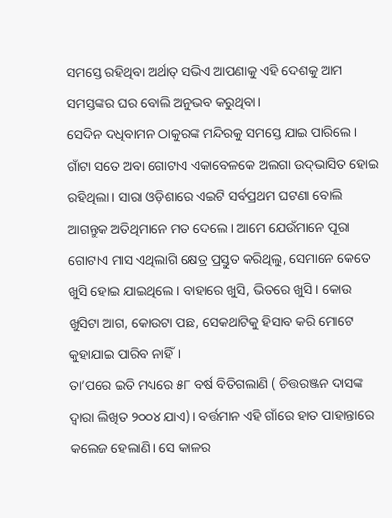ସମସ୍ତେ ରହିଥିବା ଅର୍ଥାତ୍‌ ସଭିଏ ଆପଣାକୁ ଏହି ଦେଶକୁ ଆମ ସମସ୍ତଙ୍କର ଘର ବୋଲି ଅନୁଭବ କରୁଥିବା।
ସେଦିନ ଦଧିବାମନ ଠାକୁରଙ୍କ ମନ୍ଦିରକୁ ସମସ୍ତେ ଯାଇ ପାରିଲେ। ଗାଁଟା ସତେ ଅବା ଗୋଟାଏ ଏକାବେଳକେ ଅଲଗା ଉଦ୍‌ଭାସିତ ହୋଇ ରହିଥିଲା। ସାରା ଓଡ଼ିଶାରେ ଏଇଟି ସର୍ବପ୍ରଥମ ଘଟଣା ବୋଲି ଆଗନ୍ତୁକ ଅତିଥିମାନେ ମତ ଦେଲେ। ଆମେ ଯେଉଁମାନେ ପୂରା ଗୋଟାଏ ମାସ ଏଥିଲାଗି କ୍ଷେତ୍ର ପ୍ରସ୍ତୁତ କରିଥିଲୁ, ସେମାନେ କେତେ ଖୁସି ହୋଇ ଯାଇଥିଲେ। ବାହାରେ ଖୁସି, ଭିତରେ ଖୁସି। କୋଉ ଖୁସିଟା ଆଗ, କୋଉଟା ପଛ, ସେକଥାଟିକୁ ହିସାବ କରି ମୋଟେ କୁହାଯାଇ ପାରିବ ନାହିଁ।
ତା’ପରେ ଇତି ମଧ୍ୟରେ ୫୮ ବର୍ଷ ବିତିଗଲାଣି ( ଚିତ୍ତରଞ୍ଜନ ଦାସଙ୍କ ଦ୍ୱାରା ଲିଖିତ ୨୦୦୪ ଯାଏ)। ବର୍ତ୍ତମାନ ଏହି ଗାଁରେ ହାତ ପାହାନ୍ତାରେ କଲେଜ ହେଲାଣି। ସେ କାଳର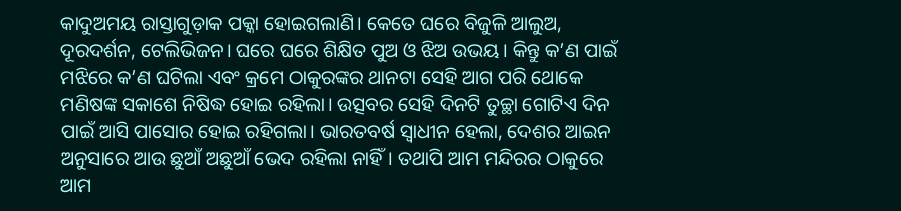କାଦୁଅମୟ ରାସ୍ତାଗୁଡ଼ାକ ପକ୍କା ହୋଇଗଲାଣି। କେତେ ଘରେ ବିଜୁଳି ଆଲୁଅ, ଦୂରଦର୍ଶନ, ଟେଲିଭିଜନ। ଘରେ ଘରେ ଶିକ୍ଷିତ ପୁଅ ଓ ଝିଅ ଉଭୟ। କିନ୍ତୁ କ’ଣ ପାଇଁ ମଝିରେ କ’ଣ ଘଟିଲା ଏବଂ କ୍ରମେ ଠାକୁରଙ୍କର ଥାନଟା ସେହି ଆଗ ପରି ଥୋକେ ମଣିଷଙ୍କ ସକାଶେ ନିଷିଦ୍ଧ ହୋଇ ରହିଲା। ଉତ୍ସବର ସେହି ଦିନଟି ତୁଚ୍ଛା ଗୋଟିଏ ଦିନ ପାଇଁ ଆସି ପାସୋର ହୋଇ ରହିଗଲା। ଭାରତବର୍ଷ ସ୍ବାଧୀନ ହେଲା, ଦେଶର ଆଇନ ଅନୁସାରେ ଆଉ ଛୁଆଁ ଅଛୁଆଁ ଭେଦ ରହିଲା ନାହିଁ। ତଥାପି ଆମ ମନ୍ଦିରର ଠାକୁରେ ଆମ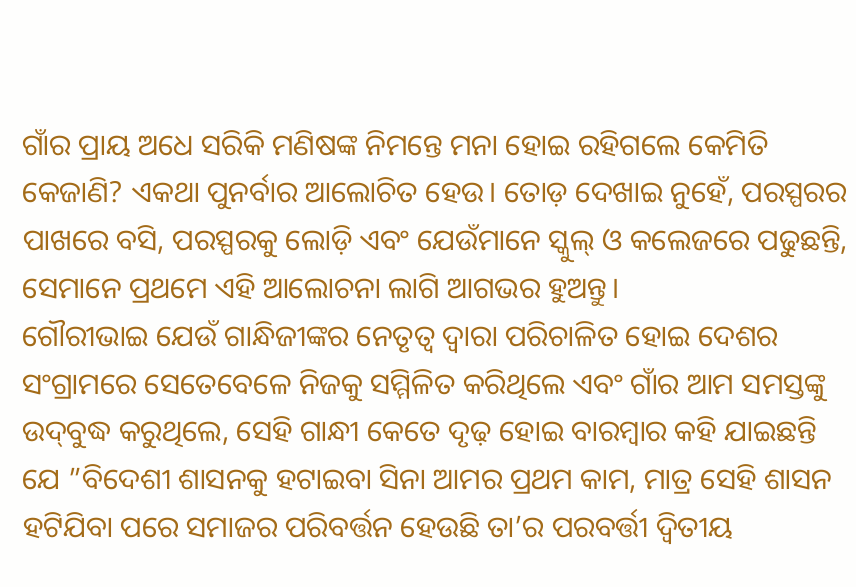ଗାଁର ପ୍ରାୟ ଅଧେ ସରିକି ମଣିଷଙ୍କ ନିମନ୍ତେ ମନା ହୋଇ ରହିଗଲେ କେମିତି କେଜାଣି? ଏକଥା ପୁନର୍ବାର ଆଲୋଚିତ ହେଉ। ତୋଡ଼ ଦେଖାଇ ନୁହେଁ, ପରସ୍ପରର ପାଖରେ ବସି, ପରସ୍ପରକୁ ଲୋଡ଼ି ଏବଂ ଯେଉଁମାନେ ସ୍କୁଲ୍‌ ଓ କଲେଜରେ ପଢୁଛନ୍ତି, ସେମାନେ ପ୍ରଥମେ ଏହି ଆଲୋଚନା ଲାଗି ଆଗଭର ହୁଅନ୍ତୁ।
ଗୌରୀଭାଇ ଯେଉଁ ଗାନ୍ଧିଜୀଙ୍କର ନେତୃତ୍ୱ ଦ୍ୱାରା ପରିଚାଳିତ ହୋଇ ଦେଶର ସଂଗ୍ରାମରେ ସେତେବେଳେ ନିଜକୁ ସମ୍ମିଳିତ କରିଥିଲେ ଏବଂ ଗାଁର ଆମ ସମସ୍ତଙ୍କୁ ଉଦ୍‌ବୁଦ୍ଧ କରୁଥିଲେ, ସେହି ଗାନ୍ଧୀ କେତେ ଦୃଢ଼ ହୋଇ ବାରମ୍ବାର କହି ଯାଇଛନ୍ତି ଯେ ”ବିଦେଶୀ ଶାସନକୁ ହଟାଇବା ସିନା ଆମର ପ୍ରଥମ କାମ, ମାତ୍ର ସେହି ଶାସନ ହଟିଯିବା ପରେ ସମାଜର ପରିବର୍ତ୍ତନ ହେଉଛି ତା’ର ପରବର୍ତ୍ତୀ ଦ୍ୱିତୀୟ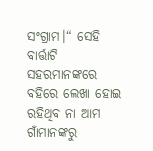ସଂଗ୍ରାମ।“ ସେହି ବାର୍ତ୍ତାଟି ସହରମାନଙ୍କରେ ବହିରେ ଲେଖା ହୋଇ ରହିଥିବ ନା ଆମ ଗାଁମାନଙ୍କରୁ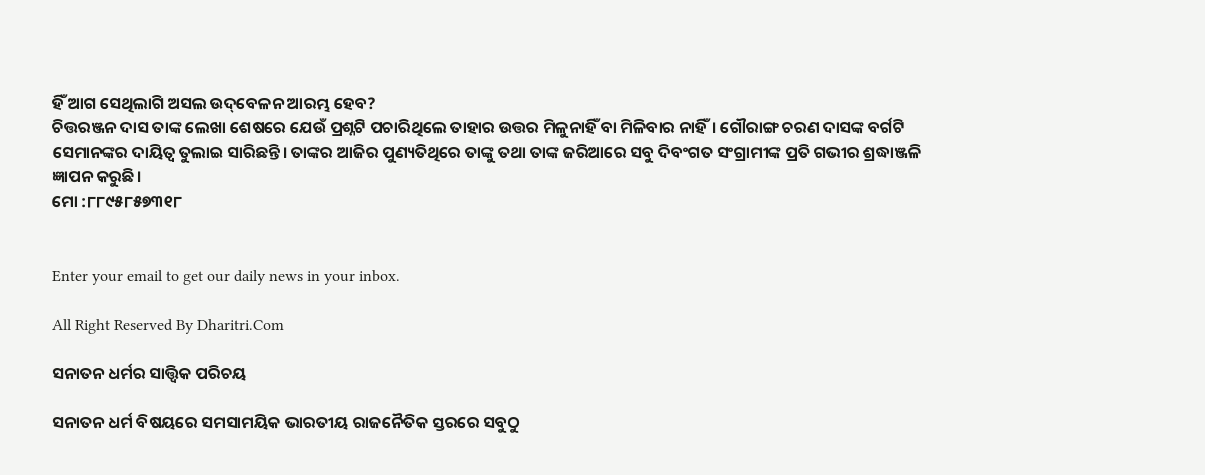ହିଁ ଆଗ ସେଥିଲାଗି ଅସଲ ଉଦ୍‌ବେଳନ ଆରମ୍ଭ ହେବ?
ଚିତ୍ତରଞ୍ଜନ ଦାସ ତାଙ୍କ ଲେଖା ଶେଷରେ ଯେଉଁ ପ୍ରଶ୍ନଟି ପଚାରିଥିଲେ ତାହାର ଉତ୍ତର ମିଳୁନାହିଁ ବା ମିଳିବାର ନାହିଁ। ଗୌରାଙ୍ଗ ଚରଣ ଦାସଙ୍କ ବର୍ଗଟି ସେମାନଙ୍କର ଦାୟିତ୍ୱ ତୁଲାଇ ସାରିଛନ୍ତି। ତାଙ୍କର ଆଜିର ପୁଣ୍ୟତିଥିରେ ତାଙ୍କୁ ତଥା ତାଙ୍କ ଜରିଆରେ ସବୁ ଦିବଂଗତ ସଂଗ୍ରାମୀଙ୍କ ପ୍ରତି ଗଭୀର ଶ୍ରଦ୍ଧାଞ୍ଜଳି ଜ୍ଞାପନ କରୁଛି।
ମୋ :୮୮୯୫୮୫୭୩୧୮


Enter your email to get our daily news in your inbox.

All Right Reserved By Dharitri.Com

ସନାତନ ଧର୍ମର ସାତ୍ତ୍ୱିକ ପରିଚୟ

ସନାତନ ଧର୍ମ ବିଷୟରେ ସମସାମୟିକ ଭାରତୀୟ ରାଜନୈତିକ ସ୍ତରରେ ସବୁଠୁ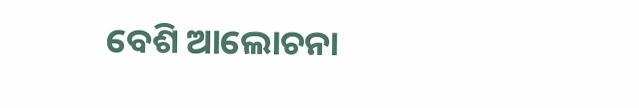ବେଶି ଆଲୋଚନା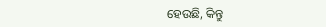ହେଉଛି, କିନ୍ତୁ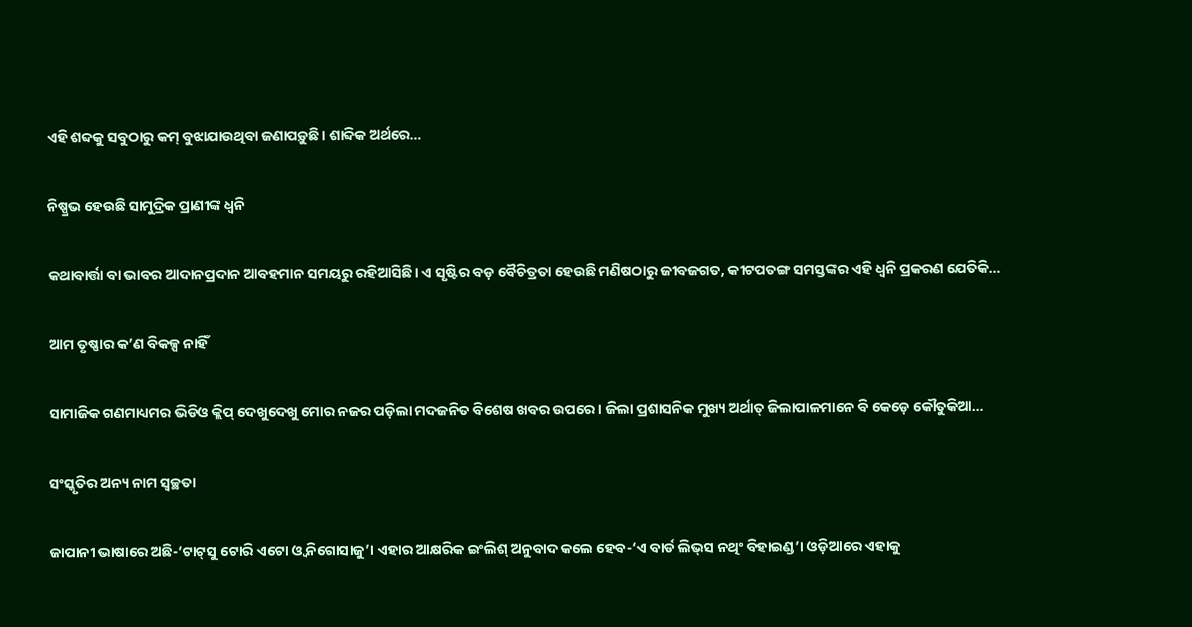ଏହି ଶବ୍ଦକୁ ସବୁଠାରୁ କମ୍‌ ବୁଝାଯାଉଥିବା ଜଣାପଡ଼ୁଛି। ଶାବ୍ଦିକ ଅର୍ଥରେ…

ନିଷ୍ପ୍ରଭ ହେଉଛି ସାମୁଦ୍ରିକ ପ୍ରାଣୀଙ୍କ ଧ୍ୱନି

କଥାବାର୍ତ୍ତା ବା ଭାବର ଆଦାନପ୍ରଦାନ ଆବହମାନ ସମୟରୁ ରହିଆସିଛି। ଏ ସୃଷ୍ଟିର ବଡ଼ ବୈଚିତ୍ରତା ହେଉଛି ମଣିଷଠାରୁ ଜୀବଜଗତ, କୀଟପତଙ୍ଗ ସମସ୍ତଙ୍କର ଏହି ଧ୍ୱନି ପ୍ରକରଣ ଯେତିକି…

ଆମ ତୃଷ୍ଣାର କ’ଣ ବିକଳ୍ପ ନାହିଁ

ସାମାଜିକ ଗଣମାଧ୍ୟମର ଭିଡିଓ କ୍ଲିପ୍‌ ଦେଖୁଦେଖୁ ମୋର ନଜର ପଡ଼ିଲା ମଦଜନିତ ବିଶେଷ ଖବର ଉପରେ। ଜିଲା ପ୍ରଶାସନିକ ମୁଖ୍ୟ ଅର୍ଥାତ୍‌ ଜିଲାପାଳମାନେ ବି କେଡ଼େ କୌତୁକିଆ…

ସଂସ୍କୃତିର ଅନ୍ୟ ନାମ ସ୍ବଚ୍ଛତା

ଜାପାନୀ ଭାଷାରେ ଅଛି-‘ଟାଟ୍‌ସୁ ଟୋରି ଏଟୋ ଓ୍ବ ନିଗୋସାଜୁ’। ଏହାର ଆକ୍ଷରିକ ଇଂଲିଶ୍‌ ଅନୁବାଦ କଲେ ହେବ-‘ଏ ବାର୍ଡ ଲିଭ୍‌ସ ନଥିଂ ବିହାଇଣ୍ଡ’। ଓଡ଼ିଆରେ ଏହାକୁ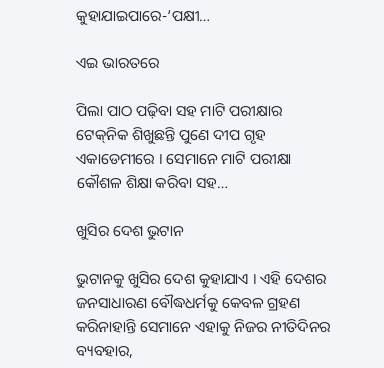କୁହାଯାଇପାରେ-‘ପକ୍ଷୀ…

ଏଇ ଭାରତରେ

ପିଲା ପାଠ ପଢ଼ିବା ସହ ମାଟି ପରୀକ୍ଷାର ଟେକ୍‌ନିକ ଶିଖୁଛନ୍ତି ପୁଣେ ଦୀପ ଗୃହ ଏକାଡେମୀରେ । ସେମାନେ ମାଟି ପରୀକ୍ଷା କୌଶଳ ଶିକ୍ଷା କରିବା ସହ…

ଖୁସିର ଦେଶ ଭୁଟାନ

ଭୁଟାନକୁ ଖୁସିର ଦେଶ କୁହାଯାଏ । ଏହି ଦେଶର ଜନସାଧାରଣ ବୌଦ୍ଧଧର୍ମକୁ କେବଳ ଗ୍ରହଣ କରିନାହାନ୍ତି ସେମାନେ ଏହାକୁ ନିଜର ନୀତିଦିନର ବ୍ୟବହାର,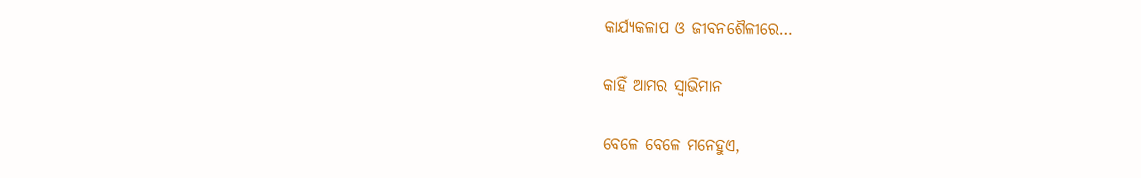କାର୍ଯ୍ୟକଳାପ ଓ ଜୀବନଶୈଳୀରେ…

କାହିଁ ଆମର ସ୍ବାଭିମାନ

ବେଳେ ବେଳେ ମନେହୁଏ,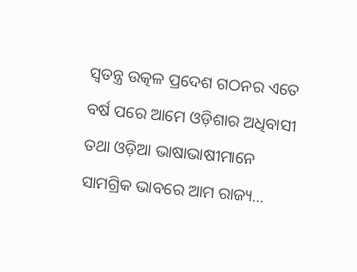ସ୍ବତନ୍ତ୍ର ଉତ୍କଳ ପ୍ରଦେଶ ଗଠନର ଏତେ ବର୍ଷ ପରେ ଆମେ ଓଡ଼ିଶାର ଅଧିବାସୀ ତଥା ଓଡ଼ିଆ ଭାଷାଭାଷୀମାନେ ସାମଗ୍ରିକ ଭାବରେ ଆମ ରାଜ୍ୟ…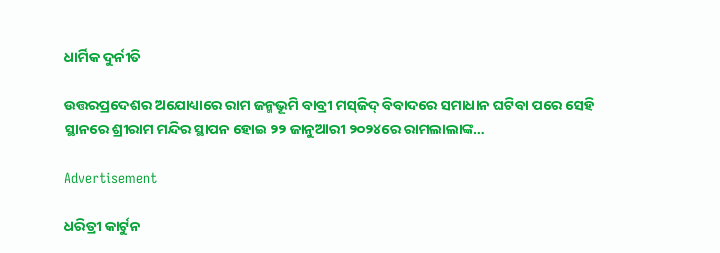ଧାର୍ମିକ ଦୁର୍ନୀତି

ଉତ୍ତରପ୍ରଦେଶର ଅଯୋଧ୍ୟାରେ ରାମ ଜନ୍ମଭୂମି ବାବ୍ରୀ ମସ୍‌ଜିଦ୍‌ ବିବାଦରେ ସମାଧାନ ଘଟିବା ପରେ ସେହି ସ୍ଥାନରେ ଶ୍ରୀରାମ ମନ୍ଦିର ସ୍ଥାପନ ହୋଇ ୨୨ ଜାନୁଆରୀ ୨୦୨୪ରେ ରାମଲାଲାଙ୍କ…

Advertisement

ଧରିତ୍ରୀ କାର୍ଟୁନ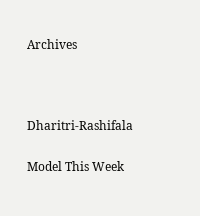Archives



Dharitri-Rashifala

Model This Week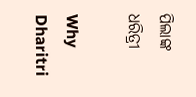ପିଲାଙ୍କ ଧରିତ୍ରୀ

Why Dharitri